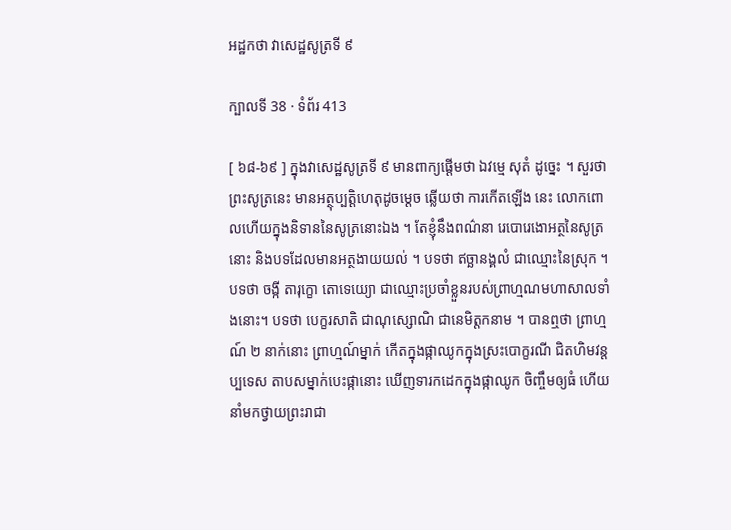អដ្ឋកថា វាសេដ្ឋសូត្រទី ៩

ក្បាលទី 38 · ទំព័រ 413

[ ៦៨-៦៩ ] ក្នុងវាសេដ្ឋសូត្រទី ៩ មានពាក្យផ្តើមថា ឯវម្មេ សុតំ ដូច្នេះ ។ សួរថា ព្រះសូត្រនេះ មានអត្ថុប្បត្តិហេតុដូចម្តេច ឆ្លើយថា ការកើតឡើង នេះ លោកពោលហើយក្នុងនិទាននៃសូត្រនោះឯង ។ តែខ្ញុំនឹងពណ៌នា រេបោរេងោអត្ថនៃសូត្រនោះ និងបទដែលមានអត្ថងាយយល់ ។ បទថា ឥច្ឆានង្គលំ ជាឈ្មោះនៃស្រុក ។ បទថា ចង្កី តារុក្ខោ តោទេយ្យោ ជាឈ្មោះប្រចាំខ្លួនរបស់ព្រាហ្មណមហាសាលទាំងនោះ។ បទថា បេក្ខរសាតិ ជាណុស្សោណិ ជានេមិត្តកនាម ។ បានឮថា ព្រាហ្មណ៍ ២ នាក់នោះ ព្រាហ្មណ៍ម្នាក់ កើតក្នុងផ្កាឈូកក្នុងស្រះបោក្ខរណី ជិតហិមវន្តប្បទេស តាបសម្នាក់បេះផ្កានោះ ឃើញទារកដេកក្នុងផ្កាឈូក ចិញ្ចឹមឲ្យធំ ហើយ នាំមកថ្វាយព្រះរាជា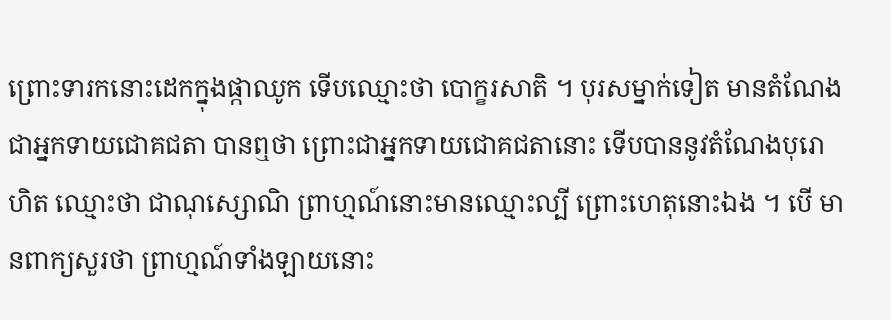ព្រោះទារកនោះដេកក្នុងផ្កាឈូក ទើបឈ្មោះថា បោក្ខរសាតិ ។ បុរសម្នាក់ទៀត មានតំណែងជាអ្នកទាយជោគជតា បានឮថា ព្រោះជាអ្នកទាយជោគជតានោះ ទើបបាននូវតំណែងបុរោហិត ឈ្មោះថា ជាណុស្សោណិ ព្រាហ្មណ៍នោះមានឈ្មោះល្បី ព្រោះហេតុនោះឯង ។ បើ មានពាក្យសួរថា ព្រាហ្មណ៍ទាំងឡាយនោះ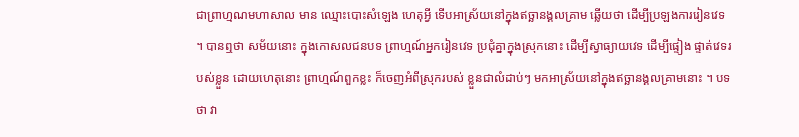ជាព្រាហ្មណមហាសាល មាន ឈ្មោះបោះសំឡេង ហេតុអ្វី ទើបអាស្រ័យនៅក្នុងឥច្ឆានង្គលគ្រាម ឆ្លើយថា ដើម្បីប្រឡងការរៀនវេទ ។ បានឮថា សម័យនោះ ក្នុងកោសលជនបទ ព្រាហ្មណ៍អ្នករៀនវេទ ប្រជុំគ្នាក្នុងស្រុកនោះ ដើម្បីស្វាធ្យាយវេទ ដើម្បីផ្ទៀង ផ្ទាត់វេទរបស់ខ្លួន ដោយហេតុនោះ ព្រាហ្មណ៍ពួកខ្លះ ក៏ចេញអំពីស្រុករបស់ ខ្លួនជាលំដាប់ៗ មកអាស្រ័យនៅក្នុងឥច្ឆានង្គលគ្រាមនោះ ។ បទថា វា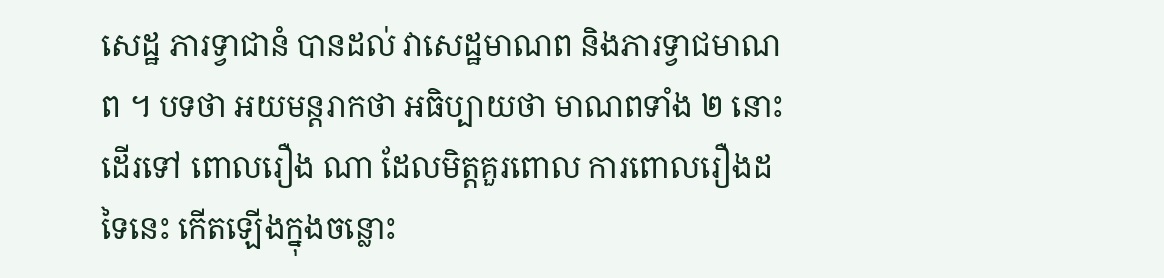សេដ្ឋ ភារទ្វាជានំ បានដល់ វាសេដ្ឋមាណព និងភារទ្វាជមាណព ។ បទថា អយមន្តរាកថា អធិប្បាយថា មាណពទាំង ២ នោះដើរទៅ ពោលរឿង ណា ដែលមិត្តគួរពោល ការពោលរឿងដទៃនេះ កើតឡើងក្នុងចន្លោះ